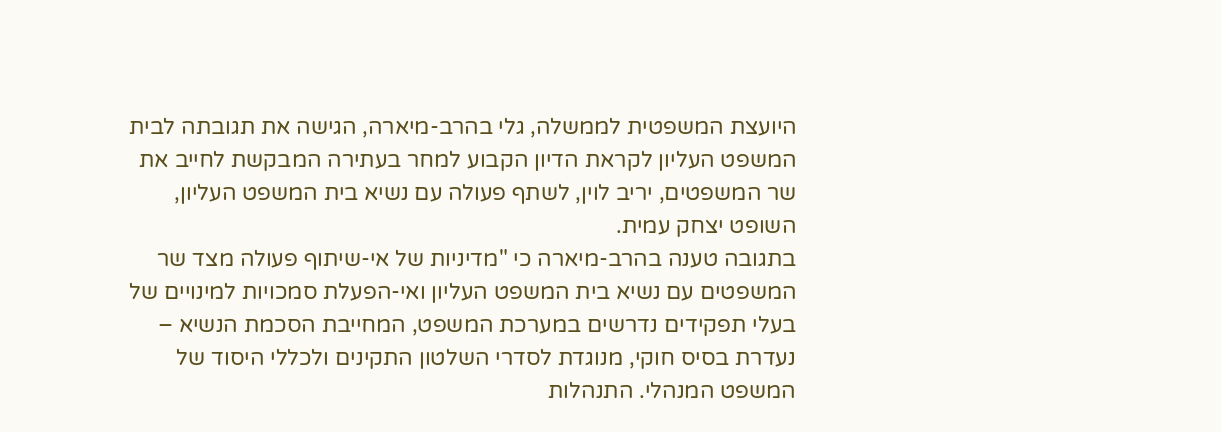היועצת המשפטית לממשלה, גלי בהרב-מיארה, הגישה את תגובתה לבית המשפט העליון לקראת הדיון הקבוע למחר בעתירה המבקשת לחייב את שר המשפטים, יריב לוין, לשתף פעולה עם נשיא בית המשפט העליון, השופט יצחק עמית.
בתגובה טענה בהרב-מיארה כי "מדיניות של אי-שיתוף פעולה מצד שר המשפטים עם נשיא בית המשפט העליון ואי-הפעלת סמכויות למינויים של בעלי תפקידים נדרשים במערכת המשפט, המחייבת הסכמת הנשיא – נעדרת בסיס חוקי, מנוגדת לסדרי השלטון התקינים ולכללי היסוד של המשפט המנהלי. התנהלות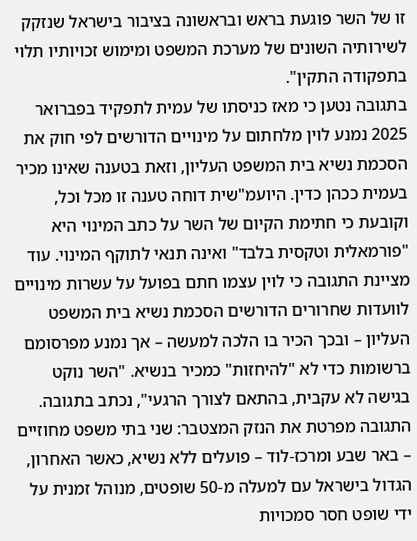זו של השר פוגעת בראש ובראשונה בציבור בישראל שנזקק לשירותיה השונים של מערכת המשפט ומימוש זכויותיו תלוי בתפקודה התקין".
בתגובה נטען כי מאז כניסתו של עמית לתפקיד בפברואר 2025 נמנע לוין מלחתום על מינויים הדורשים לפי חוק את הסכמת נשיא בית המשפט העליון, וזאת בטענה שאינו מכיר בעמית ככהן כדין. היועמ"שית דוחה טענה זו מכל וכל, וקובעת כי חתימת הקיום של השר על כתב המינוי היא "פורמאלית וטקסית בלבד" ואינה תנאי לתוקף המינוי. עוד מציינת התגובה כי לוין עצמו חתם בפועל על עשרות מינויים לוועדות שחרורים הדורשים הסכמת נשיא בית המשפט העליון – ובכך הכיר בו הלכה למעשה – אך נמנע מפרסומם ברשומות כדי לא "להיחזות" כמכיר בנשיא. "השר נוקט בגישה לא עקבית, בהתאם לצורך הרגעי", נכתב בתגובה.
התגובה מפרטת את הנזק המצטבר: שני בתי משפט מחוזיים – באר שבע ומרכז-לוד – פועלים ללא נשיא, כאשר האחרון, הגדול בישראל עם למעלה מ-50 שופטים, מנוהל זמנית על ידי שופט חסר סמכויות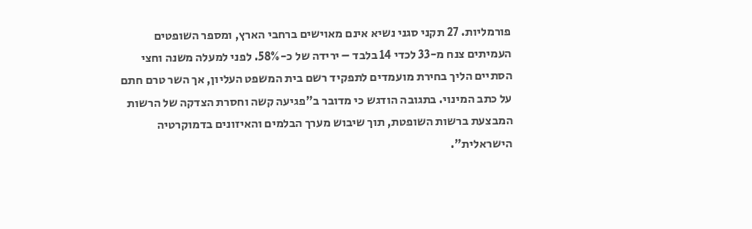פורמליות. 27 תקני סגני נשיא אינם מאוישים ברחבי הארץ, ומספר השופטים העמיתים צנח מ-33 לכדי 14 בלבד – ירידה של כ-58%. לפני למעלה משנה וחצי הסתיים הליך בחירת מועמדים לתפקיד רשם בית המשפט העליון, אך השר טרם חתם על כתב המינוי. בתגובה הודגש כי מדובר ב"פגיעה קשה וחסרת הצדקה של הרשות המבצעת ברשות השופטת, תוך שיבוש מערך הבלמים והאיזונים בדמוקרטיה הישראלית".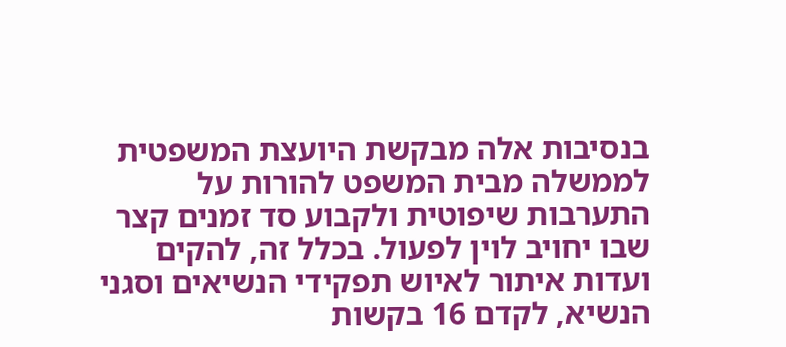בנסיבות אלה מבקשת היועצת המשפטית לממשלה מבית המשפט להורות על התערבות שיפוטית ולקבוע סד זמנים קצר שבו יחויב לוין לפעול. בכלל זה, להקים ועדות איתור לאיוש תפקידי הנשיאים וסגני הנשיא, לקדם 16 בקשות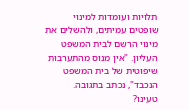תלויות ועומדות למינוי שופטים עמיתים, ולהשלים את מינוי הרשם לבית המשפט העליון. "אין מנוס מהתערבות שיפוטית של בית המשפט הנכבד", נכתב בתגובה.
טעינו?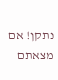נתקן! אם מצאתם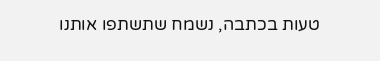טעות בכתבה, נשמח שתשתפו אותנו